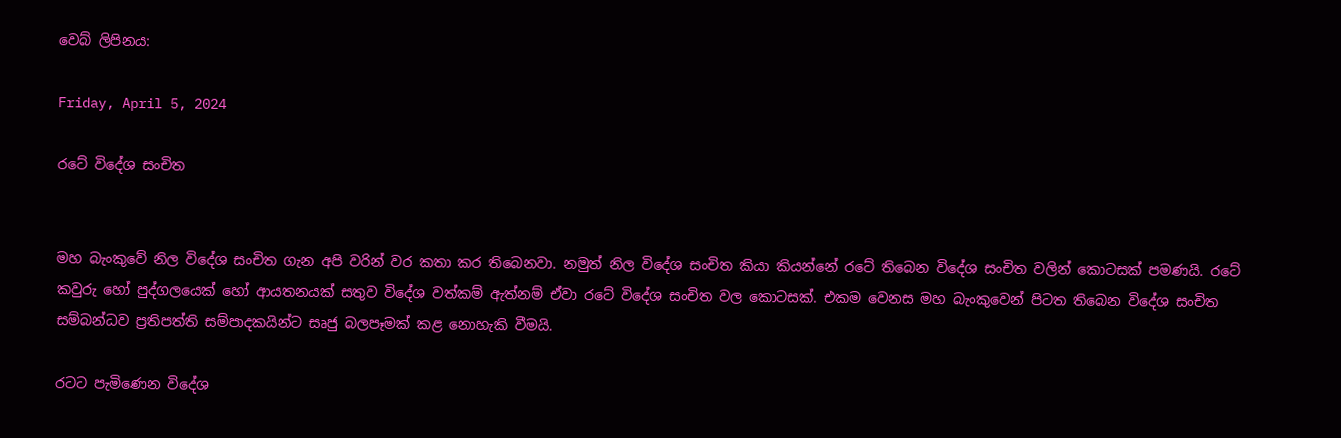වෙබ් ලිපිනය:

Friday, April 5, 2024

රටේ විදේශ සංචිත


මහ බැංකුවේ නිල විදේශ සංචිත ගැන අපි වරින් වර කතා කර තිබෙනවා. නමුත් නිල විදේශ සංචිත කියා කියන්නේ රටේ තිබෙන විදේශ සංචිත වලින් කොටසක් පමණයි. රටේ කවුරු හෝ පුද්ගලයෙක් හෝ ආයතනයක් සතුව විදේශ වත්කම් ඇත්නම් ඒවා රටේ විදේශ සංචිත වල කොටසක්. එකම වෙනස මහ බැංකුවෙන් පිටත තිබෙන විදේශ සංචිත සම්බන්ධව ප්‍රතිපත්ති සම්පාදකයින්ට සෘජු බලපෑමක් කළ නොහැකි වීමයි.

රටට පැමිණෙන විදේශ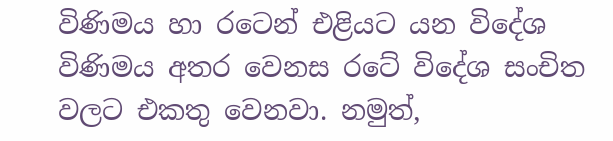විණිමය හා රටෙන් එළියට යන විදේශ විණිමය අතර වෙනස රටේ විදේශ සංචිත වලට එකතු වෙනවා. නමුත්,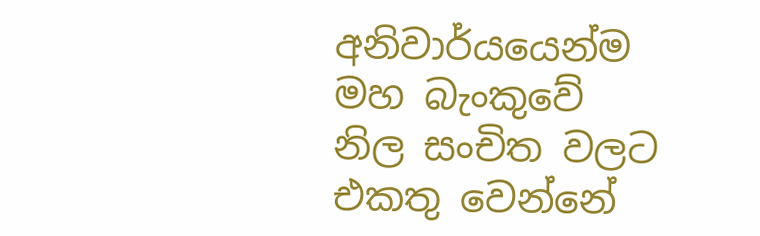අනිවාර්යයෙන්ම මහ බැංකුවේ නිල සංචිත වලට එකතු වෙන්නේ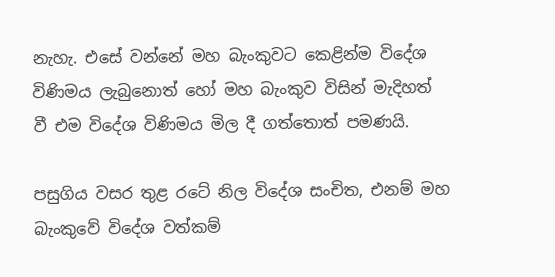නැහැ. එසේ වන්නේ මහ බැංකුවට කෙළින්ම විදේශ විණිමය ලැබුනොත් හෝ මහ බැංකුව විසින් මැදිහත් වී එම විදේශ විණිමය මිල දී ගත්තොත් පමණයි.

පසුගිය වසර තුළ රටේ නිල විදේශ සංචිත, එනම් මහ බැංකුවේ විදේශ වත්කම්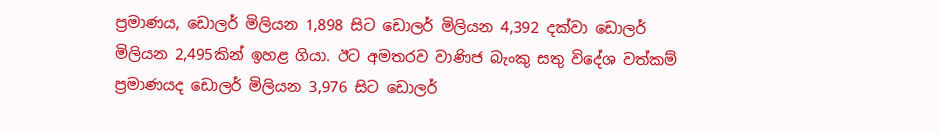ප්‍රමාණය, ඩොලර් මිලියන 1,898 සිට ඩොලර් මිලියන 4,392 දක්වා ඩොලර් මිලියන 2,495කින් ඉහළ ගියා. ඊට අමතරව වාණිජ බැංකු සතු විදේශ වත්කම් ප්‍රමාණයද ඩොලර් මිලියන 3,976 සිට ඩොලර්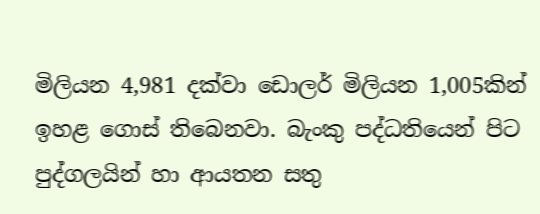මිලියන 4,981 දක්වා ඩොලර් මිලියන 1,005කින් ඉහළ ගොස් තිබෙනවා. බැංකු පද්ධතියෙන් පිට පුද්ගලයින් හා ආයතන සතු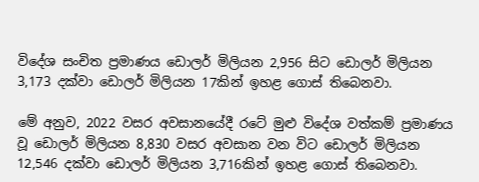විදේශ සංචිත ප්‍රමාණය ඩොලර් මිලියන 2,956 සිට ඩොලර් මිලියන 3,173 දක්වා ඩොලර් මිලියන 17කින් ඉහළ ගොස් තිබෙනවා.

මේ අනුව, 2022 වසර අවසානයේදී රටේ මුළු විදේශ වත්කම් ප්‍රමාණය වූ ඩොලර් මිලියන 8,830 වසර අවසාන වන විට ඩොලර් මිලියන 12,546 දක්වා ඩොලර් මිලියන 3,716කින් ඉහළ ගොස් තිබෙනවා.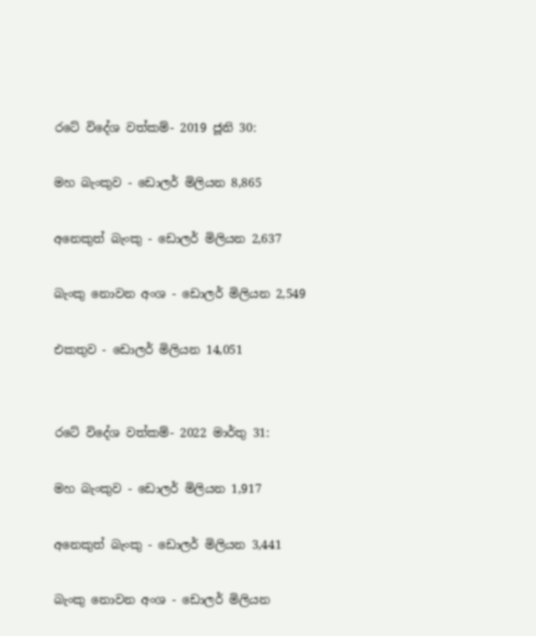රටේ විදේශ වත්කම්- 2019 ජූනි 30:

මහ බැංකුව - ඩොලර් මිලියන 8,865

අනෙකුත් බැංකු - ඩොලර් මිලියන 2,637

බැංකු නොවන අංශ - ඩොලර් මිලියන 2,549

එකතුව - ඩොලර් මිලියන 14,051


රටේ විදේශ වත්කම්- 2022 මාර්තු 31:

මහ බැංකුව - ඩොලර් මිලියන 1,917

අනෙකුත් බැංකු - ඩොලර් මිලියන 3,441

බැංකු නොවන අංශ - ඩොලර් මිලියන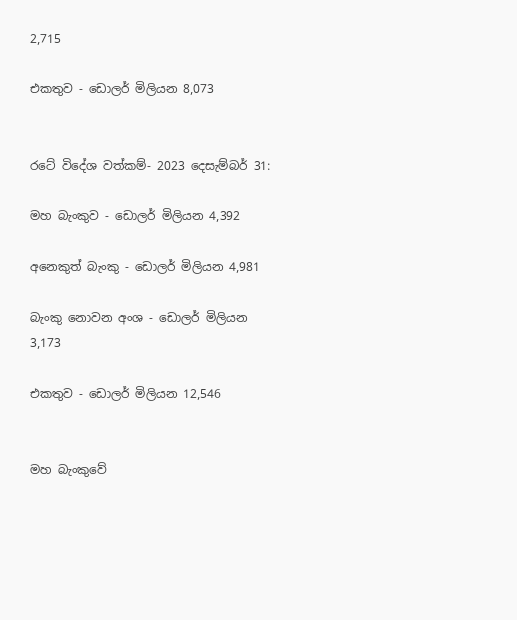2,715

එකතුව - ඩොලර් මිලියන 8,073


රටේ විදේශ වත්කම්- 2023 දෙසැම්බර් 31:

මහ බැංකුව - ඩොලර් මිලියන 4,392

අනෙකුත් බැංකු - ඩොලර් මිලියන 4,981

බැංකු නොවන අංශ - ඩොලර් මිලියන 3,173

එකතුව - ඩොලර් මිලියන 12,546


මහ බැංකුවේ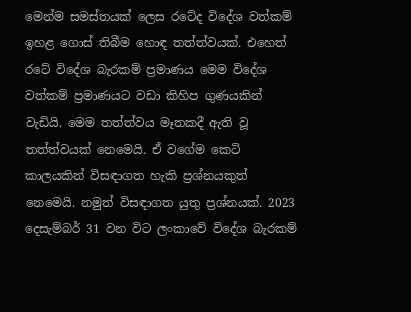මෙන්ම සමස්තයක් ලෙස රටේද විදේශ වත්කම් ඉහළ ගොස් තිබීම හොඳ තත්ත්වයක්. එහෙත් රටේ විදේශ බැරකම් ප්‍රමාණය මෙම විදේශ වත්කම් ප්‍රමාණයට වඩා කිහිප ගුණයකින් වැඩියි. මෙම තත්ත්වය මෑතකදී ඇති වූ තත්ත්වයක් නෙමෙයි. ඒ වගේම කෙටි කාලයකින් විසඳාගත හැකි ප්‍රශ්නයකුත් නෙමෙයි. නමුත් විසඳාගත යුතු ප්‍රශ්නයක්. 2023 දෙසැම්බර් 31 වන විට ලංකාවේ විදේශ බැරකම්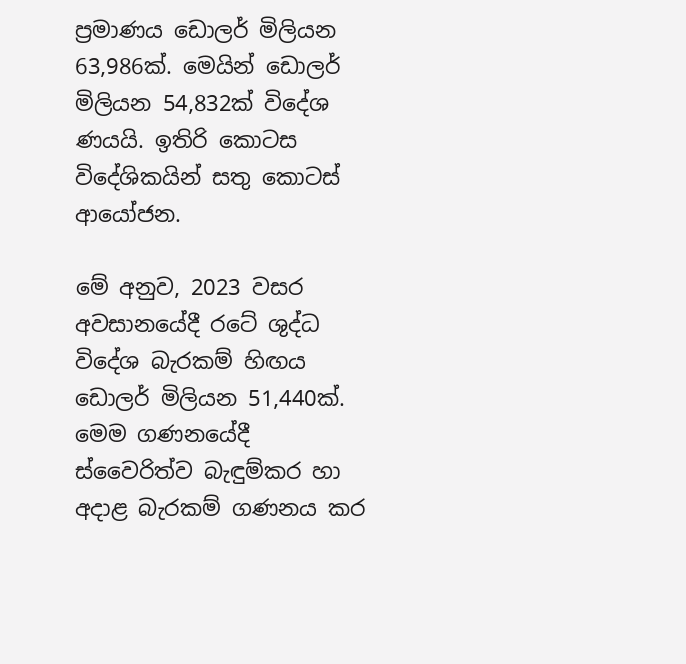ප්‍රමාණය ඩොලර් මිලියන 63,986ක්. මෙයින් ඩොලර් මිලියන 54,832ක් විදේශ ණයයි. ඉතිරි කොටස විදේශිකයින් සතු කොටස් ආයෝජන.

මේ අනුව, 2023 වසර අවසානයේදී රටේ ශුද්ධ විදේශ බැරකම් හිඟය ඩොලර් මිලියන 51,440ක්. මෙම ගණනයේදී ස්වෛරිත්ව බැඳුම්කර හා අදාළ බැරකම් ගණනය කර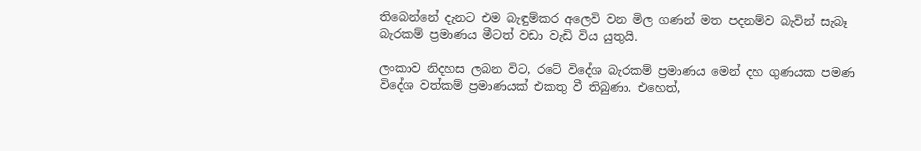තිබෙන්නේ දැනට එම බැඳුම්කර අලෙවි වන මිල ගණන් මත පදනම්ව බැවින් සැබෑ බැරකම් ප්‍රමාණය මීටත් වඩා වැඩි විය යුතුයි.

ලංකාව නිදහස ලබන විට, රටේ විදේශ බැරකම් ප්‍රමාණය මෙන් දහ ගුණයක පමණ විදේශ වත්කම් ප්‍රමාණයක් එකතු වී තිබුණා. එහෙත්,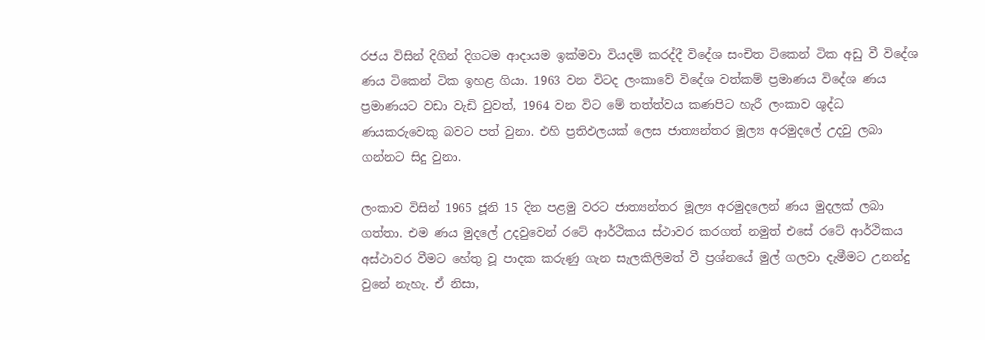රජය විසින් දිගින් දිගටම ආදායම ඉක්මවා වියදම් කරද්දී විදේශ සංචිත ටිකෙන් ටික අඩු වී විදේශ ණය ටිකෙන් ටික ඉහළ ගියා. 1963 වන විටද ලංකාවේ විදේශ වත්කම් ප්‍රමාණය විදේශ ණය ප්‍රමාණයට වඩා වැඩි වුවත්, 1964 වන විට මේ තත්ත්වය කණපිට හැරී ලංකාව ශුද්ධ ණයකරුවෙකු බවට පත් වුනා. එහි ප්‍රතිඵලයක් ලෙස ජාත්‍යන්තර මූල්‍ය අරමුදලේ උදවු ලබා ගන්නට සිදු වුනා.

ලංකාව විසින් 1965 ජූනි 15 දින පළමු වරට ජාත්‍යන්තර මූල්‍ය අරමුදලෙන් ණය මුදලක් ලබා ගත්තා. එම ණය මුදලේ උදවුවෙන් රටේ ආර්ථිකය ස්ථාවර කරගත් නමුත් එසේ රටේ ආර්ථිකය අස්ථාවර වීමට හේතු වූ පාදක කරුණු ගැන සැලකිලිමත් වී ප්‍රශ්නයේ මුල් ගලවා දැමීමට උනන්දු වුනේ නැහැ. ඒ නිසා,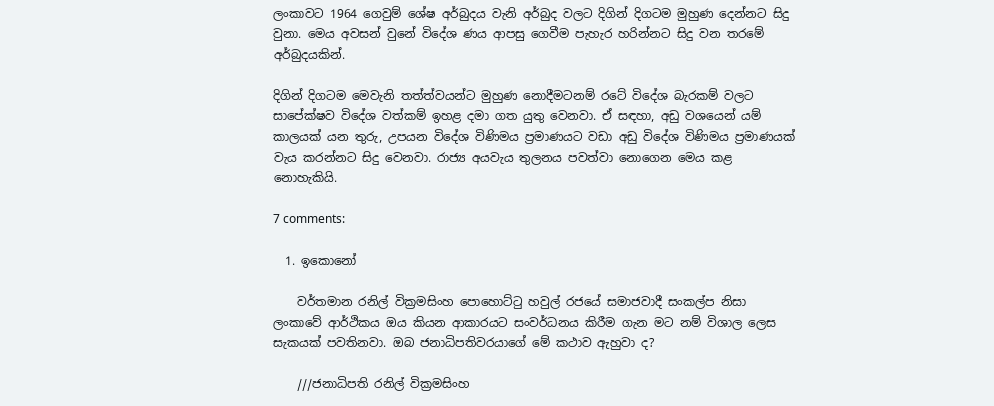ලංකාවට 1964 ගෙවුම් ශේෂ අර්බුදය වැනි අර්බුද වලට දිගින් දිගටම මුහුණ දෙන්නට සිදු වුනා. මෙය අවසන් වුනේ විදේශ ණය ආපසු ගෙවීම පැහැර හරින්නට සිදු වන තරමේ අර්බුදයකින්.

දිගින් දිගටම මෙවැනි තත්ත්වයන්ට මුහුණ නොදීමටනම් රටේ විදේශ බැරකම් වලට සාපේක්ෂව විදේශ වත්කම් ඉහළ දමා ගත යුතු වෙනවා. ඒ සඳහා, අඩු වශයෙන් යම් කාලයක් යන තුරු, උපයන විදේශ විණිමය ප්‍රමාණයට වඩා අඩු විදේශ විණිමය ප්‍රමාණයක් වැය කරන්නට සිදු වෙනවා. රාජ්‍ය අයවැය තුලනය පවත්වා නොගෙන මෙය කළ නොහැකියි.

7 comments:

  1. ඉකොනෝ

    වර්තමාන රනිල් වික්‍රමසිංහ පොහොට්ටු හවුල් රජයේ සමාජවාදී සංකල්ප නිසා ලංකාවේ ආර්ථිකය ඔය කියන ආකාරයට සංවර්ධනය කිරීම ගැන මට නම් විශාල ලෙස සැකයක් පවතිනවා. ඔබ ජනාධිපතිවරයාගේ මේ කථාව ඇහුවා ද?

    ///ජනාධිපති රනිල් වික්‍රමසිංහ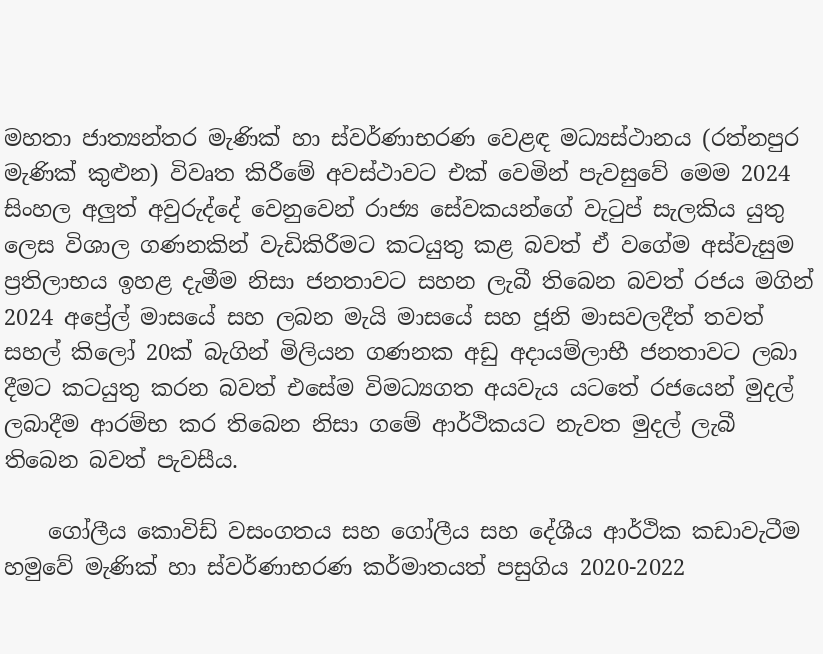මහතා ජාත්‍යන්තර මැණික් හා ස්වර්ණාභරණ වෙළඳ මධ්‍යස්ථානය (රත්නපුර මැණික් කුළුන) විවෘත කිරීමේ අවස්ථාවට එක් වෙමින් පැවසුවේ මෙම 2024 සිංහල අලුත් අවුරුද්දේ වෙනුවෙන් රාජ්‍ය සේවකයන්ගේ වැටුප් සැලකිය යුතු ලෙස විශාල ගණනකින් වැඩිකිරීමට කටයුතු කළ බවත් ඒ වගේම අස්වැසුම ප්‍රතිලාභය ඉහළ දැමීම නිසා ජනතාවට සහන ලැබී තිබෙන බවත් රජය මගින් 2024 අප්‍රේල් මාසයේ සහ ලබන මැයි මාසයේ සහ ජූනි මාසවලදීත් තවත් සහල් කිලෝ 20ක් බැගින් මිලියන ගණනක අඩු අදායම්ලාභී ජනතාවට ලබා දීමට කටයුතු කරන බවත් එසේම විමධ්‍යගත අයවැය යටතේ රජයෙන් මුදල් ලබාදීම ආරම්භ කර තිබෙන නිසා ගමේ ආර්ථිකයට නැවත මුදල් ලැබී තිබෙන බවත් පැවසීය.

    ගෝලීය කොවිඩ් වසංගතය සහ ගෝලීය සහ දේශීය ආර්ථික කඩාවැටීම හමුවේ මැණික් හා ස්වර්ණාභරණ කර්මාතයත් පසුගිය 2020-2022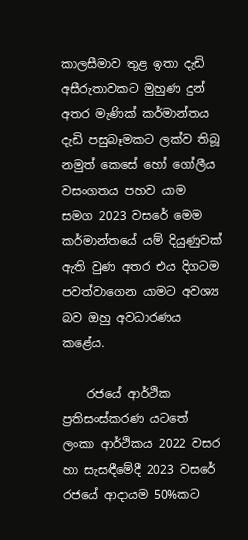කාලසීමාව තුළ ඉතා දැඩි අසීරුතාවකට මුහුණ දුන් අතර මැණික් කර්මාන්තය දැඩි පසුබෑමකට ලක්ව තිබූ නමුත් කෙසේ හෝ ගෝලීය වසංගතය පහව යාම සමග 2023 වසරේ මෙම කර්මාන්තයේ යම් දියුණුවක් ඇති වුණ අතර එය දිගටම පවත්වාගෙන යාමට අවශ්‍ය බව ඔහු අවධාරණය කළේය.

    රජයේ ආර්ථික ප්‍රතිසංස්කරණ යටතේ ලංකා ආර්ථිකය 2022 වසර හා සැසඳීමේදී 2023 වසරේ රජයේ ආදායම 50%කට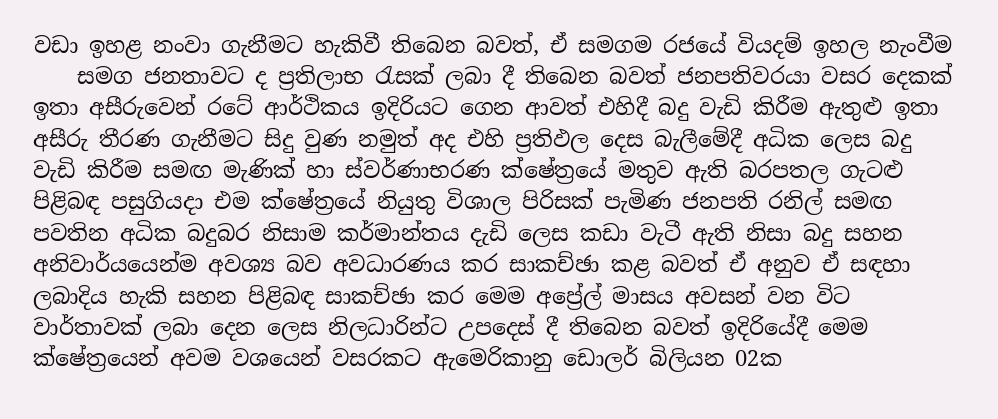වඩා ඉහළ නංවා ගැනීමට හැකිවී තිබෙන බවත්, ඒ සමගම රජයේ වියදම් ඉහල නැංවීම
    සමග ජනතාවට ද ප්‍රතිලාභ රැසක් ලබා දී තිබෙන බවත් ජනපතිවරයා වසර දෙකක් ඉතා අසීරුවෙන් රටේ ආර්ථිකය ඉදිරියට ගෙන ආවත් එහිදී බදු වැඩි කිරීම ඇතුළු ඉතා අසීරු තීරණ ගැනීමට සිදු වුණ නමුත් අද එහි ප්‍රතිඵල දෙස බැලීමේදී අධික ලෙස බදු වැඩි කිරීම සමඟ මැණික් හා ස්වර්ණාභරණ ක්ෂේත්‍රයේ මතුව ඇති බරපතල ගැටළු පිළිබඳ පසුගියදා එම ක්ෂේත්‍රයේ නියුතු විශාල පිරිසක් පැමිණ ජනපති රනිල් සමඟ පවතින අධික බදුබර නිසාම කර්මාන්තය දැඩි ලෙස කඩා වැටී ඇති නිසා බදු සහන අනිවාර්යයෙන්ම අවශ්‍ය බව අවධාරණය කර සාකච්ඡා කළ බවත් ඒ අනුව ඒ සඳහා ලබාදිය හැකි සහන පිළිබඳ සාකච්ඡා කර මෙම අප්‍රේල් මාසය අවසන් වන විට වාර්තාවක් ලබා දෙන ලෙස නිලධාරින්ට උපදෙස් දී තිබෙන බවත් ඉදිරියේදී මෙම ක්ෂේත්‍රයෙන් අවම වශයෙන් වසරකට ඇමෙරිකානු ඩොලර් බිලියන 02ක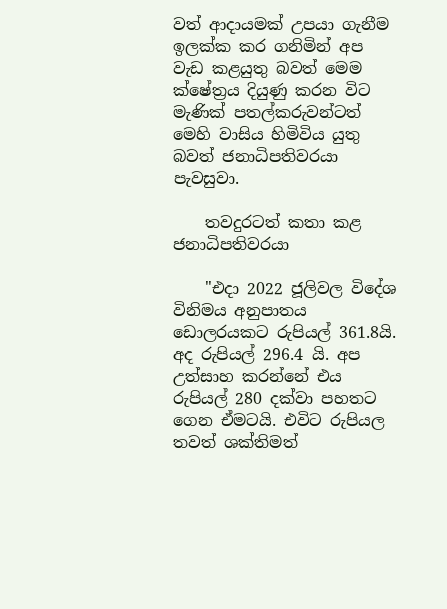වත් ආදායමක් උපයා ගැනීම ඉලක්ක කර ගනිමින් අප වැඩ කළයුතු බවත් මෙම ක්ෂේත්‍රය දියුණු කරන විට මැණික් පතල්කරුවන්ටත් මෙහි වාසිය හිමිවිය යුතු බවත් ජනාධිපතිවරයා පැවසුවා.

    තවදුරටත් කතා කළ ජනාධිපතිවරයා

    "එදා 2022 ජූලිවල විදේශ විනිමය අනුපාතය ඩොලරයකට රුපියල් 361.8යි. අද රුපියල් 296.4 යි. අප උත්සාහ කරන්නේ එය රුපියල් 280 දක්වා පහතට ගෙන ඒමටයි. එවිට රුපියල තවත් ශක්තිමත්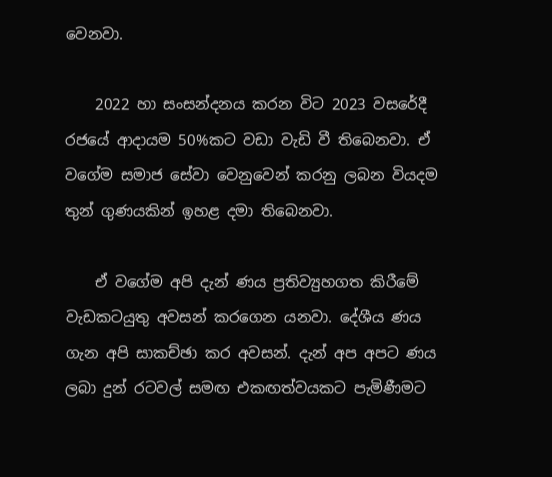වෙනවා.

    2022 හා සංසන්දනය කරන විට 2023 වසරේදී රජයේ ආදායම 50%කට වඩා වැඩි වී තිබෙනවා. ඒ වගේම සමාජ සේවා වෙනුවෙන් කරනු ලබන වියදම තුන් ගුණයකින් ඉහළ දමා තිබෙනවා.

    ඒ වගේම අපි දැන් ණය ප්‍රතිව්‍යුහගත කිරීමේ වැඩකටයුතු අවසන් කරගෙන යනවා. දේශීය ණය ගැන අපි සාකච්ඡා කර අවසන්. දැන් අප අපට ණය ලබා දුන් රටවල් සමඟ එකඟත්වයකට පැමිණීමට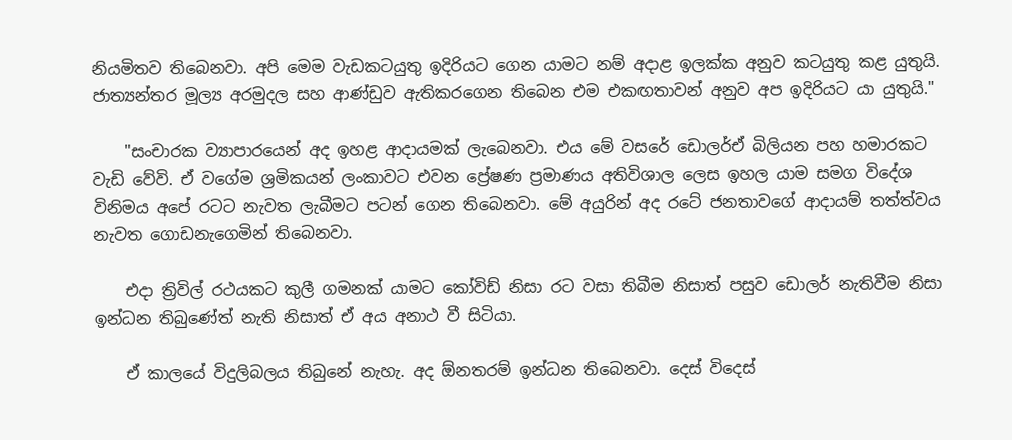නියමිතව තිබෙනවා. අපි මෙම වැඩකටයුතු ඉදිරියට ගෙන යාමට නම් අදාළ ඉලක්ක අනුව කටයුතු කළ යුතුයි. ජාත්‍යන්තර මූල්‍ය අරමුදල සහ ආණ්ඩුව ඇතිකරගෙන තිබෙන එම එකඟතාවන් අනුව අප ඉදිරියට යා යුතුයි."

    "සංචාරක ව්‍යාපාරයෙන් අද ඉහළ ආදායමක් ලැබෙනවා. එය මේ වසරේ ඩොලර්ඒ බිලියන පහ හමාරකට වැඩි වේවි. ඒ වගේම ශ්‍රමිකයන් ලංකාවට එවන ප්‍රේෂණ ප්‍රමාණය අතිවිශාල ලෙස ඉහල යාම සමග විදේශ විනිමය අපේ රටට නැවත ලැබීමට පටන් ගෙන තිබෙනවා. මේ අයුරින් අද රටේ ජනතාවගේ ආදායම් තත්ත්වය නැවත ගොඩනැගෙමින් තිබෙනවා.

    එදා ත්‍රිවිල් රථයකට කුලී ගමනක් යාමට කෝවිඩ් නිසා රට වසා තිබීම නිසාත් පසුව ඩොලර් නැතිවීම නිසා ඉන්ධන තිබුණේත් නැති නිසාත් ඒ අය අනාථ වී සිටියා.

    ඒ කාලයේ විදුලිබලය තිබුනේ නැහැ. අද ඕනතරම් ඉන්ධන තිබෙනවා. දෙස් විදෙස්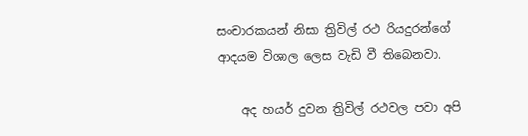සංචාරකයන් නිසා ත්‍රිවිල් රථ රියදුරන්ගේ ආදයම විශාල ලෙස වැඩි වී තිබෙනවා.

    අද හයර් දුවන ත්‍රිවිල් රථවල පවා අපි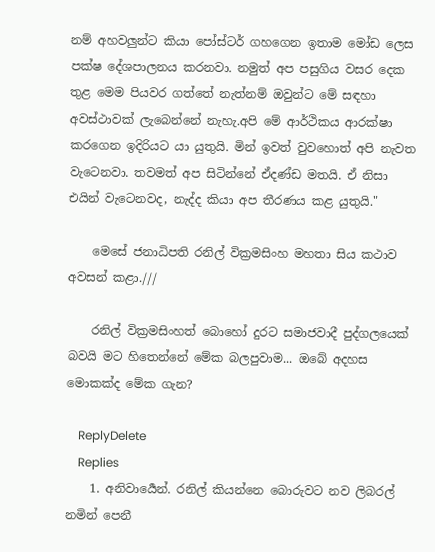නම් අහවලුන්ට කියා පෝස්ටර් ගහගෙන ඉතාම මෝඩ ලෙස පක්ෂ දේශපාලනය කරනවා. නමුත් අප පසුගිය වසර දෙක තුළ මෙම පියවර ගත්තේ නැත්නම් ඔවුන්ට මේ සඳහා අවස්ථාවක් ලැබෙන්නේ නැහැ.අපි මේ ආර්ථිකය ආරක්ෂා කරගෙන ඉදිරියට යා යුතුයි. මින් ඉවත් වුවහොත් අපි නැවත වැටෙනවා. තවමත් අප සිටින්නේ ඒදණ්ඩ මතයි. ඒ නිසා එයින් වැටෙනවද, නැද්ද කියා අප තීරණය කළ යුතුයි."

    මෙසේ ජනාධිපති රනිල් වික්‍රමසිංහ මහතා සිය කථාව අවසන් කළා.///

    රනිල් වික්‍රමසිංහත් බොහෝ දුරට සමාජවාදී පුද්ගලයෙක් බවයි මට හිතෙන්නේ මේක බලපුවාම... ඔබේ අදහස මොකක්ද මේක ගැන?

    ReplyDelete
    Replies
    1. අනිවාර්‍යෙන්. රනිල් කියන්නෙ බොරුවට නව ලිබරල් නමින් පෙනී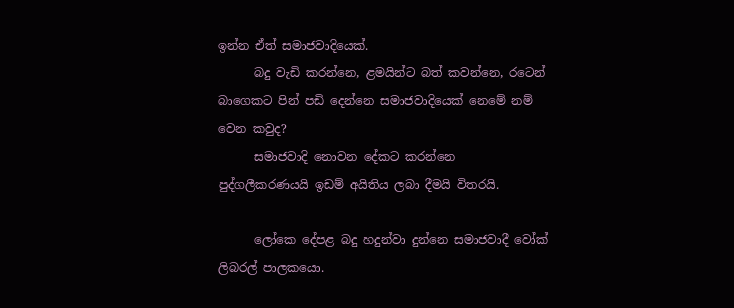ඉන්න ඒත් සමාජවාදියෙක්.
      බදු වැඩි කරන්නෙ, ළමයින්ට බත් කවන්නෙ, රටෙන් බාගෙකට පින් පඩි දෙන්නෙ සමාජවාදියෙක් නෙමේ නම් වෙන කවුද?
      සමාජවාදි නොවන දේකට කරන්නෙ පුද්ගලීකරණයයි ඉඩම් අයිතිය ලබා දීමයි විතරයි.

      ලෝකෙ දේපළ බදු හදුන්වා දුන්නෙ සමාජවාදී වෝක් ලිබරල් පාලකයො.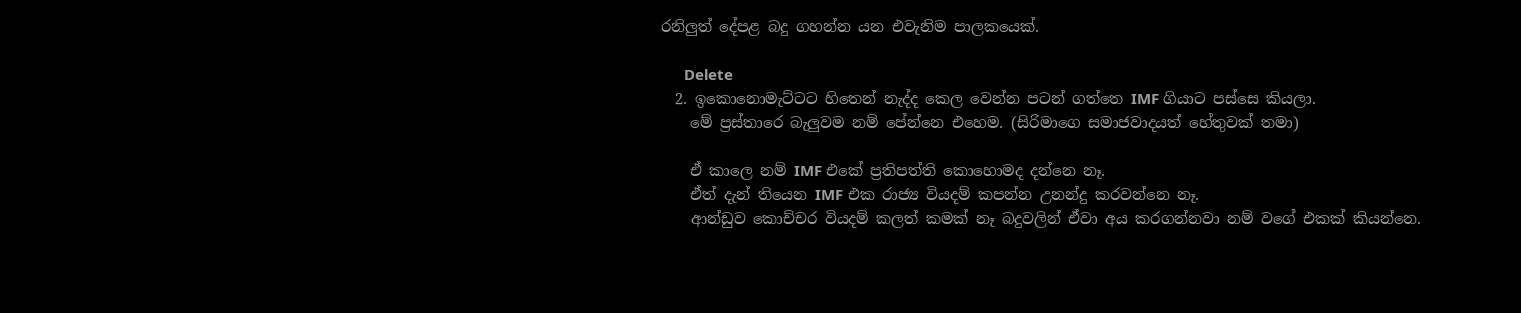රනිලුත් දේපළ බදු ගහන්න යන එවැනිම පාලකයෙක්.

      Delete
  2. ඉකොනොමැට්ටට හිතෙන් නැද්ද කෙල වෙන්න පටන් ගත්තෙ IMF ගියාට පස්සෙ කියලා.
    මේ ප්‍රස්තාරෙ බැලුවම නම් පේන්නෙ එහෙම. (සිරිමාගෙ සමාජවාදයත් හේතුවක් තමා)

    ඒ කාලෙ නම් IMF එකේ ප්‍රතිපත්ති කොහොමද දන්නෙ නෑ.
    ඒත් දැන් තියෙන IMF එක රාජ්‍ය වියදම් කපන්න උනන්දු කරවන්නෙ නෑ.
    ආන්ඩුව කොච්චර වියදම් කලත් කමක් නෑ බදුවලින් ඒවා අය කරගන්නවා නම් වගේ එකක් කියන්නෙ.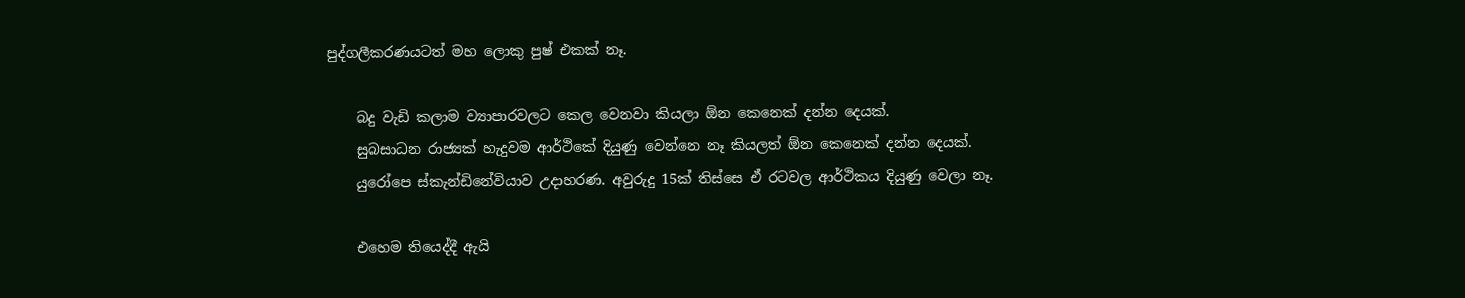පුද්ගලීකරණයටත් මහ ලොකු පුෂ් එකක් නෑ.

    බදු වැඩි කලාම ව්‍යාපාරවලට කෙල වෙනවා කියලා ඕන කෙනෙක් දන්න දෙයක්.
    සුබසාධන රාජ්‍යක් හැදුවම ආර්ථිකේ දියුණු වෙන්නෙ නෑ කියලත් ඕන කෙනෙක් දන්න දෙයක්.
    යුරෝපෙ ස්කැන්ඩිනේවියාව උදාහරණ. අවුරුදු 15ක් තිස්සෙ ඒ රටවල ආර්ථිකය දියුණු වෙලා නෑ.

    එහෙම තියෙද්දී ඇයි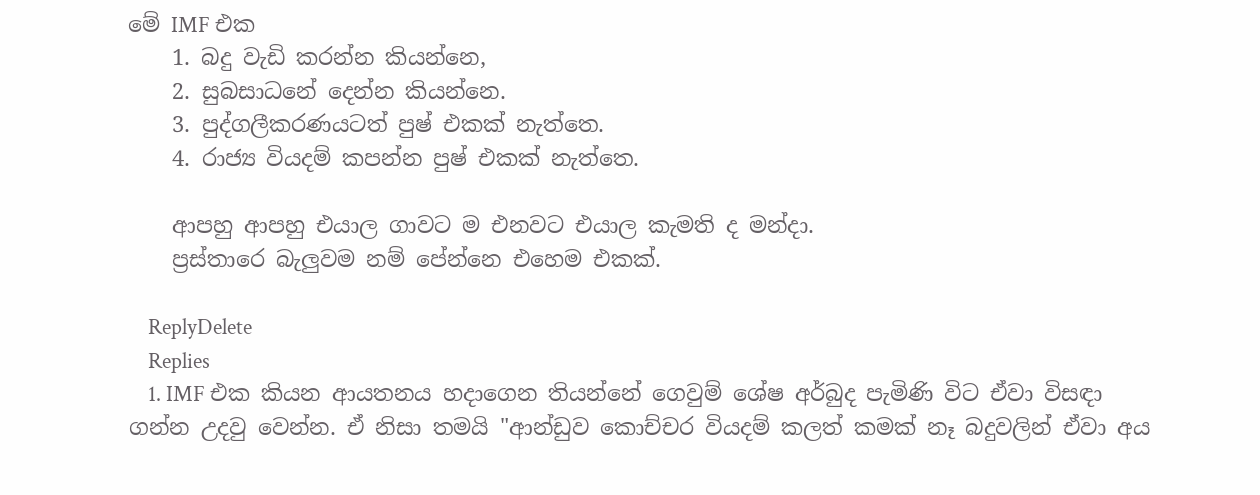මේ IMF එක
    1. බදු වැඩි කරන්න කියන්නෙ,
    2. සුබසාධනේ දෙන්න කියන්නෙ.
    3. පුද්ගලීකරණයටත් පුෂ් එකක් නැත්තෙ.
    4. රාජ්‍ය වියදම් කපන්න පුෂ් එකක් නැත්තෙ.

    ආපහු ආපහු එයාල ගාවට ම එනවට එයාල කැමති ද මන්දා.
    ප්‍රස්තාරෙ බැලුවම නම් පේන්නෙ එහෙම එකක්.

    ReplyDelete
    Replies
    1. IMF එක කියන ආයතනය හදාගෙන තියන්නේ ගෙවුම් ශේෂ අර්බුද පැමිණි විට ඒවා විසඳා ගන්න උදවු වෙන්න. ඒ නිසා තමයි "ආන්ඩුව කොච්චර වියදම් කලත් කමක් නෑ බදුවලින් ඒවා අය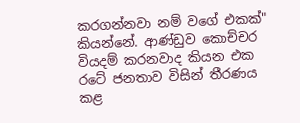කරගන්නවා නම් වගේ එකක්" කියන්නේ. ආණ්ඩුව කොච්චර වියදම් කරනවාද කියන එක රටේ ජනතාව විසින් තීරණය කළ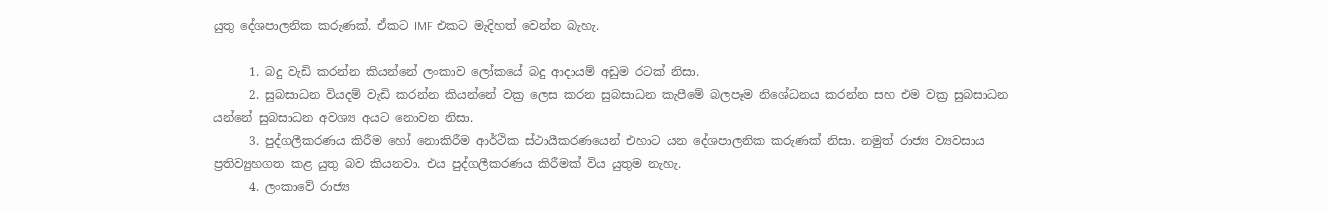යුතු දේශපාලනික කරුණක්. ඒකට IMF එකට මැදිහත් වෙන්න බැහැ.

      1. බදු වැඩි කරන්න කියන්නේ ලංකාව ලෝකයේ බදු ආදායම් අඩුම රටක් නිසා.
      2. සුබසාධන වියදම් වැඩි කරන්න කියන්නේ වක්‍ර ලෙස කරන සුබසාධන කැපීමේ බලපෑම නිශේධනය කරන්න සහ එම වක්‍ර සුබසාධන යන්නේ සුබසාධන අවශ්‍ය අයට නොවන නිසා.
      3. පුද්ගලීකරණය කිරීම හෝ නොකිරීම ආර්ථික ස්ථායීකරණයෙන් එහාට යන දේශපාලනික කරුණක් නිසා. නමුත් රාජ්‍ය ව්‍යවසාය ප්‍රතිව්‍යුහගත කළ යුතු බව කියනවා. එය පුද්ගලීකරණය කිරීමක් විය යුතුම නැහැ.
      4. ලංකාවේ රාජ්‍ය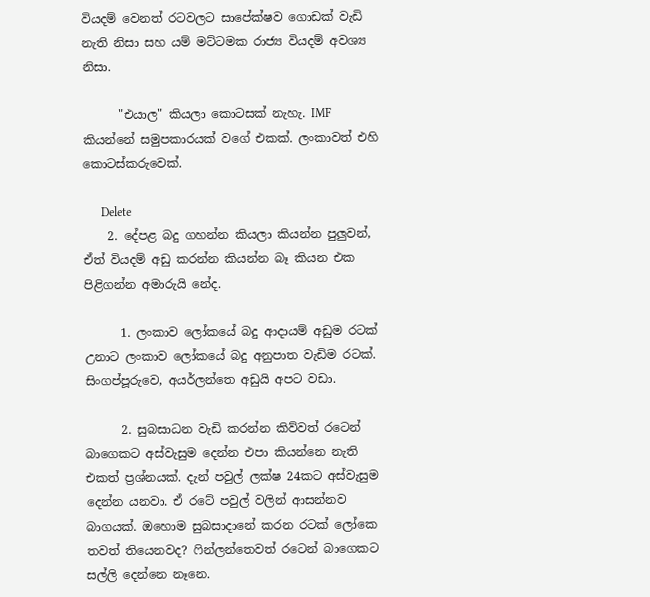වියදම් වෙනත් රටවලට සාපේක්ෂව ගොඩක් වැඩි නැති නිසා සහ යම් මට්ටමක රාජ්‍ය වියදම් අවශ්‍ය නිසා.

      "එයාල" කියලා කොටසක් නැහැ. IMF කියන්නේ සමුපකාරයක් වගේ එකක්. ලංකාවත් එහි කොටස්කරුවෙක්.

      Delete
    2. දේපළ බදු ගහන්න කියලා කියන්න පුලුවන්, ඒත් වියදම් අඩු කරන්න කියන්න බෑ කියන එක පිළිගන්න අමාරුයි නේද.

      1. ලංකාව ලෝකයේ බදු ආදායම් අඩුම රටක් උනාට ලංකාව ලෝකයේ බදු අනුපාත වැඩිම රටක්. සිංගප්පූරුවෙ, අයර්ලන්තෙ අඩුයි අපට වඩා.

      2. සුබසාධන වැඩි කරන්න කිව්වත් රටෙන් බාගෙකට අස්වැසුම දෙන්න එපා කියන්නෙ නැති එකත් ප්‍රශ්නයක්. දැන් පවුල් ලක්ෂ 24කට අස්වැසුම දෙන්න යනවා. ඒ රටේ පවුල් වලින් ආසන්නව බාගයක්. ඔහොම සුබසාදානේ කරන රටක් ලෝකෙ තවත් තියෙනවද? ෆින්ලන්තෙවත් ‍රටෙන් බාගෙකට සල්ලි දෙන්නෙ නෑනෙ.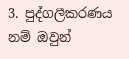3. පුද්ගලීකරණය නම් ඔවුන්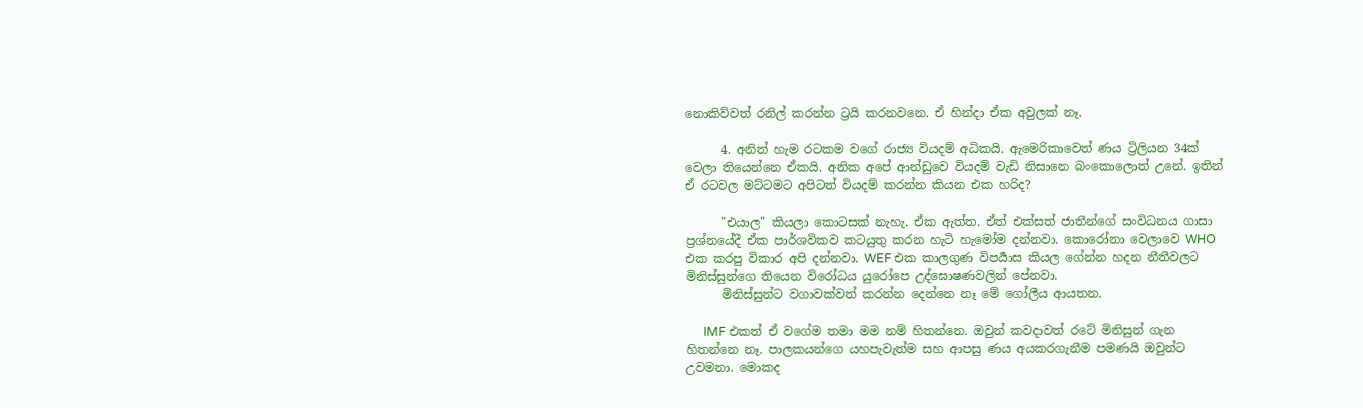නොකිව්වත් රනිල් කරන්න ට්‍රයි කරනවනෙ. ඒ හින්දා ඒක අවුලක් නෑ.

      4. අනිත් හැම රටකම වගේ රාජ්‍ය වියදම් අධිකයි. ඇමෙරිකාවෙත් ණය ට්‍රිලියන 34ක් වෙලා තියෙන්නෙ ඒකයි. අනික අපේ ආන්ඩුවෙ වියදම් වැඩි නිසානෙ බංකොලොත් උනේ. ඉතින් ඒ රටවල මට්ටමට අපිටත් වියදම් කරන්න කියන එක හරිද?

      "එයාල" කියලා කොටසක් නැහැ. ඒක ඇත්ත. ඒත් එක්සත් ජාතීන්ගේ සංවිධනය ගාසා ප්‍රශ්නයේදී ඒක පාර්ශවිකව කටයුතු කරන හැටි හැමෝම දන්නවා. කොරෝනා වෙලාවෙ WHO එක කරපු විකාර අපි දන්නවා. WEF එක කාලගුණ විපර්‍යාස කියල ගේන්න හදන නීතීවලට මිනිස්සුන්ගෙ තියෙන විරෝධය යුරෝපෙ උද්ඝොෂණවලින් පේනවා.
      මිනිස්සුන්ට වගාවක්වත් කරන්න දෙන්නෙ නෑ මේ ගෝලීය ආයතන.

      IMF එකත් ඒ වගේම තමා මම නම් හිතන්නෙ. ඔවුන් කවදාවත් රටේ මිනිසුන් ගැන හිතන්නෙ නෑ. පාලකයන්ගෙ යහපැවැත්ම සහ ආපසු ණය අයකරගැනීම පමණයි ඔවුන්ට උවමනා. මොකද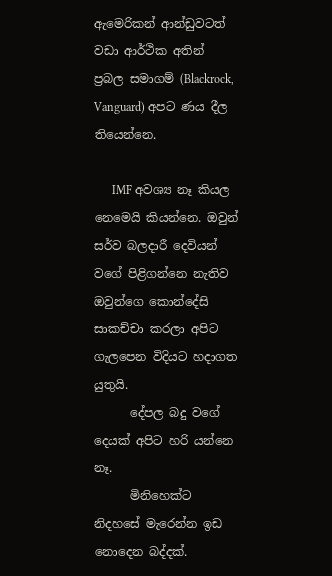ඇමෙරිකන් ආන්ඩුවටත් වඩා ආර්ථික අතින් ප්‍රබල සමාගම් (Blackrock, Vanguard) අපට ණය දීල තියෙන්නෙ.

      IMF අවශ්‍ය නෑ කියල නෙමෙයි කියන්නෙ. ඔවුන් සර්ව බලදාරී දෙවියන් වගේ පිළිගන්නෙ නැතිව ඔවුන්ගෙ කොන්දේසි සාකච්චා කරලා අපිට ගැලපෙන විදියට හදාගත යුතුයි.
      දේපල බදු වගේ දෙයක් අපිට හරි යන්නෙ නෑ.
      මිනිහෙක්ට නිදහසේ මැරෙන්න ඉඩ නොදෙන බද්දක්.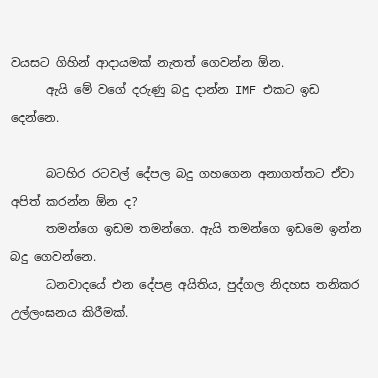වයසට ගිහින් ආදායමක් නැතත් ගෙවන්න ඕන.
      ඇයි මේ වගේ දරුණු බදු දාන්න IMF එකට ඉඩ දෙන්නෙ.

      බටහිර රටවල් දේපල බදු ගහගෙන අනාගත්තට ඒවා අපිත් කරන්න ඕන ද?
      තමන්ගෙ ඉඩම තමන්ගෙ. ඇයි තමන්ගෙ ඉඩමෙ ඉන්න බදු ගෙවන්නෙ.
      ධනවාදයේ එන දේපළ අයිතිය, පුද්ගල නිදහස තනිකර උල්ලංඝනය කිරීමක්.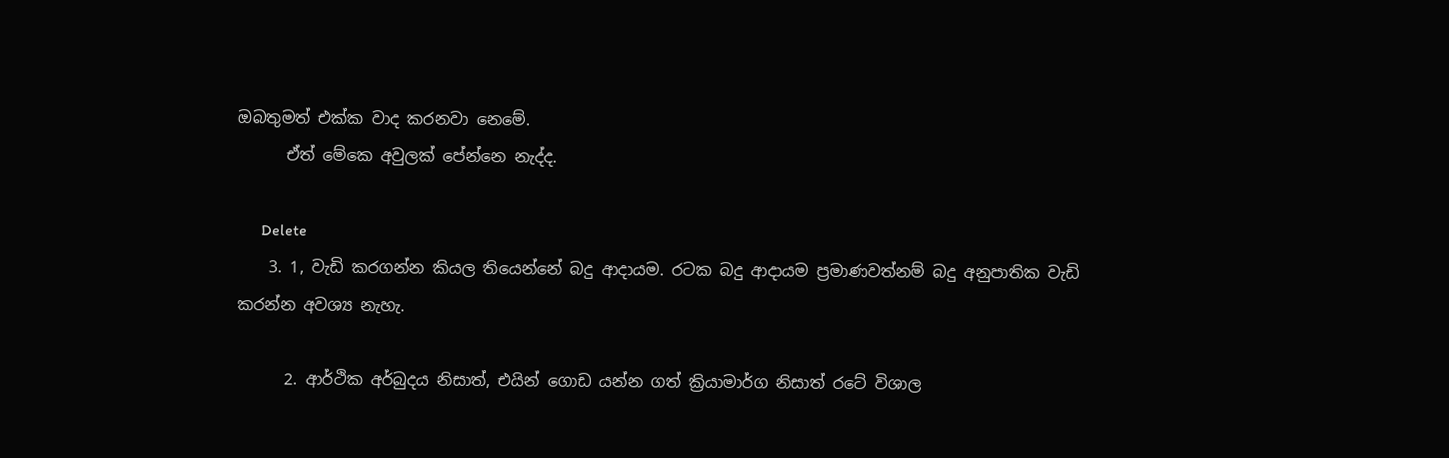ඔබතුමත් එක්ක වාද කරනවා නෙමේ.
      ඒත් මේකෙ අවුලක් පේන්නෙ නැද්ද.

      Delete
    3. 1, වැඩි කරගන්න කියල තියෙන්නේ බදු ආදායම. රටක බදු ආදායම ප්‍රමාණවත්නම් බදු අනුපාතික වැඩි කරන්න අවශ්‍ය නැහැ.

      2. ආර්ථික අර්බුදය නිසාත්, එයින් ගොඩ යන්න ගත් ක්‍රියාමාර්ග නිසාත් රටේ විශාල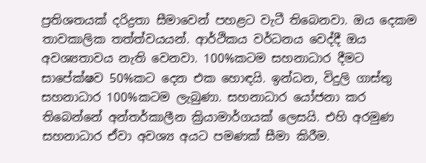ප්‍රතිශතයක් දරිද්‍රතා සීමාවෙන් පහළට වැටී තිබෙනවා. ඔය දෙකම තාවකාලික තත්ත්වයයන්. ආර්ථිකය වර්ධනය වෙද්දී ඔය අවශ්‍යතාවය නැති වෙනවා. 100%කටම සහනාධාර දීමට සාපේක්ෂව 50%කට දෙන එක හොඳයි. ඉන්ධන, විදුලි ගාස්තු සහනාධාර 100%කටම ලැබුණා. සහනාධාර යෝජනා කර තිබෙන්නේ අන්තර්කාලීන ක්‍රියාමාර්ගයක් ලෙසයි. එහි අරමුණ සහනාධාර ඒවා අවශ්‍ය අයට පමණක් සීමා කිරීම.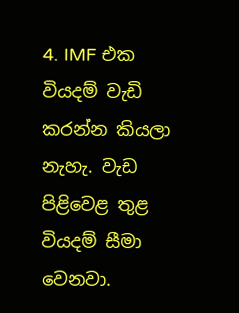4. IMF එක වියදම් වැඩි කරන්න කියලා නැහැ. වැඩ පිළිවෙළ තුළ වියදම් සීමා වෙනවා.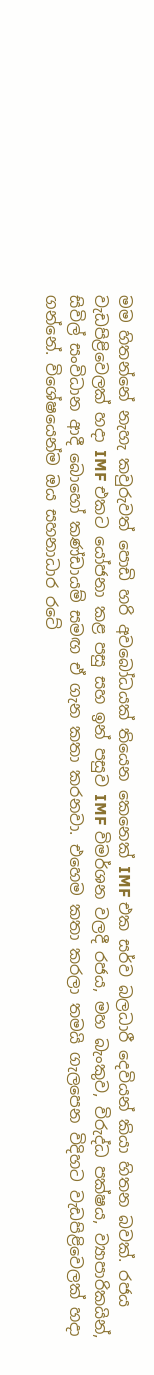මම හිතන්නේ නැහැ කවුරුවත් පොඩි හරි අවබෝධයක් තියෙන කෙනෙක් IMF එක සර්ව බලධාරී දෙවියන් කියා හිතන බවක්. රජය වැඩපිළිවෙලක් හදා IMF එකට යෝජනා කළ පසු සහ ඉන් පසුව IMF විමර්ශන වලදී රජය, මහ බැංකුව, විරුද්ධ පක්ෂය, ව්‍යාපාරිකයින්, සිවිල් සංවිධාන ආදී බොහෝ කණ්ඩායම් සමඟ ඒ ගැන කතා කරනවා. එහෙම කතා කරලා තමයි ගැලපෙන විදිහට වැඩපිළිවෙලක් හදා ගන්නේ. විශේෂයෙන්ම ඔය සහනාධාර රටේ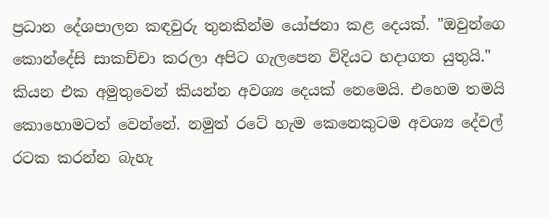ප්‍රධාන දේශපාලන කඳවුරු තුනකින්ම යෝජනා කළ දෙයක්. "ඔවුන්ගෙ කොන්දේසි සාකච්චා කරලා අපිට ගැලපෙන විදියට හදාගත යුතුයි." කියන එක අමුතුවෙන් කියන්න අවශ්‍ය දෙයක් නෙමෙයි. එහෙම තමයි කොහොමටත් වෙන්නේ. නමුත් රටේ හැම කෙනෙකුටම අවශ්‍ය දේවල් රටක කරන්න බැහැ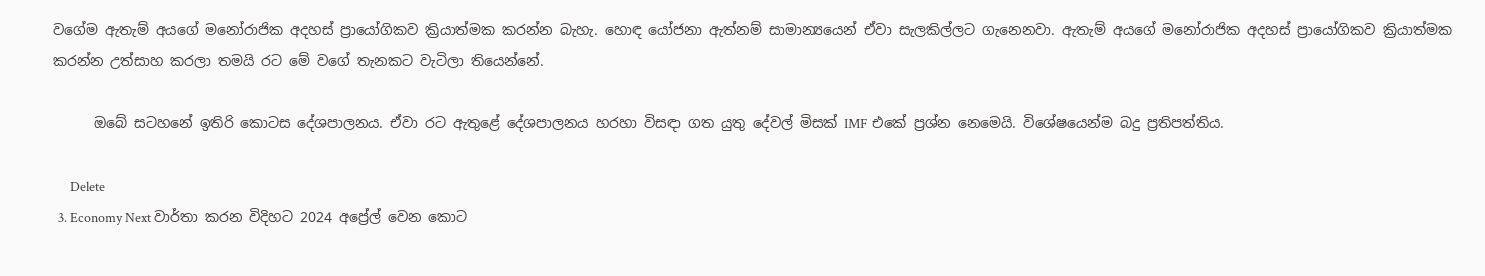වගේම ඇතැම් අයගේ මනෝරාජික අදහස් ප්‍රායෝගිකව ක්‍රියාත්මක කරන්න බැහැ. හොඳ යෝජනා ඇත්නම් සාමාන්‍යයෙන් ඒවා සැලකිල්ලට ගැනෙනවා. ඇතැම් අයගේ මනෝරාජික අදහස් ප්‍රායෝගිකව ක්‍රියාත්මක කරන්න උත්සාහ කරලා තමයි රට මේ වගේ තැනකට වැටිලා තියෙන්නේ.

      ඔබේ සටහනේ ඉතිරි කොටස දේශපාලනය. ඒවා රට ඇතුළේ දේශපාලනය හරහා විසඳා ගත යුතු දේවල් මිසක් IMF එකේ ප්‍රශ්න නෙමෙයි. විශේෂයෙන්ම බදු ප්‍රතිපත්තිය.

      Delete
  3. Economy Next වාර්තා කරන විදිහට 2024 අප්‍රේල් වෙන කොට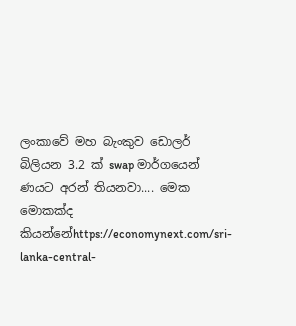ලංකාවේ මහ බැංකුව ඩොලර් බිලියන 3.2 ක් swap මාර්ගයෙන් ණයට අරන් තියනවා.... මෙක මොකක්ද කියන්නේhttps://economynext.com/sri-lanka-central-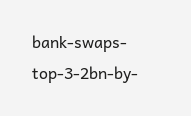bank-swaps-top-3-2bn-by-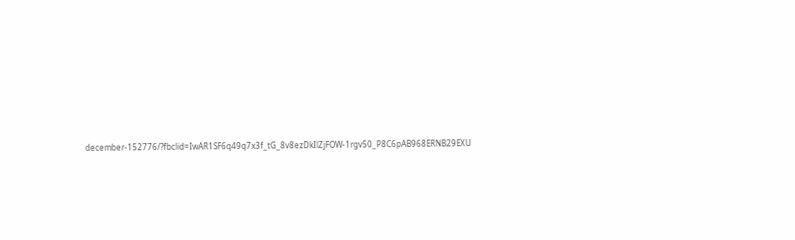december-152776/?fbclid=IwAR1SF6q49q7x3f_tG_8v8ezDkIlZjFOW-1rgv50_P8C6pAB968ERNB29EXU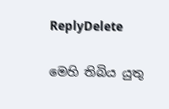ReplyDelete

මෙහි තිබිය යුතු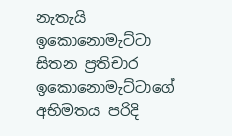නැතැයි ඉකොනොමැට්ටා සිතන ප්‍රතිචාර ඉකොනොමැට්ටාගේ අභිමතය පරිදි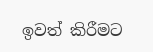ඉවත් කිරීමට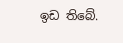ඉඩ තිබේ.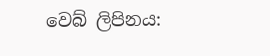වෙබ් ලිපිනය: